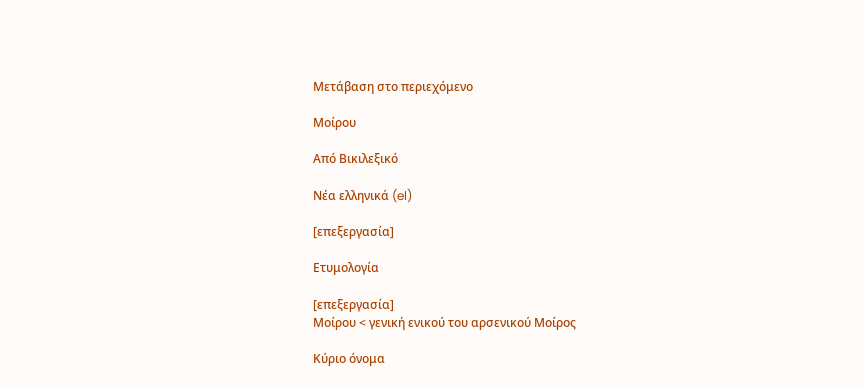Μετάβαση στο περιεχόμενο

Μοίρου

Από Βικιλεξικό

Νέα ελληνικά (el)

[επεξεργασία]

Ετυμολογία

[επεξεργασία]
Μοίρου < γενική ενικού του αρσενικού Μοίρος

Κύριο όνομα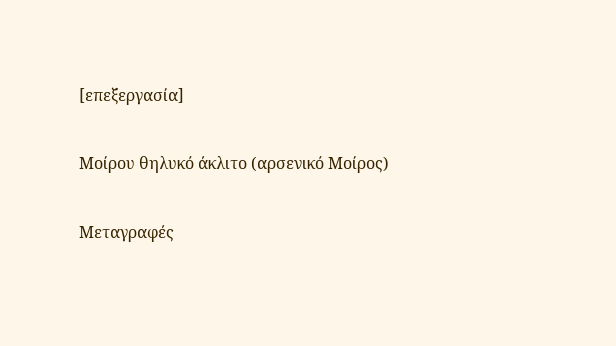[επεξεργασία]

Μοίρου θηλυκό άκλιτο (αρσενικό Μοίρος)

Μεταγραφές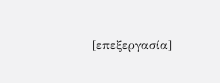[επεξεργασία]